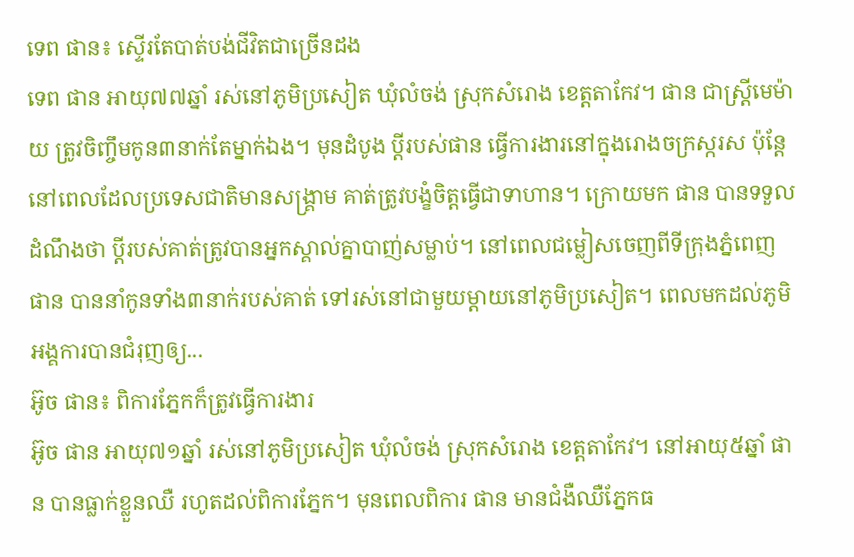ទេព ផាន៖ ស្ទើរតែបាត់បង់ជីវិតជាច្រើនដង
ទេព ផាន អាយុ៧៧ឆ្នាំ រស់នៅភូមិប្រសៀត ឃុំលំចង់ ស្រុកសំរោង ខេត្តតាកែវ។ ផាន ជាស្រ្ដីមេម៉ាយ ត្រូវចិញ្ចឹមកូន៣នាក់តែម្នាក់ឯង។ មុនដំបូង ប្ដីរបស់ផាន ធ្វើការងារនៅក្នុងរោងចក្រស្ករស ប៉ុន្តែនៅពេលដែលប្រទេសជាតិមានសង្គ្រាម គាត់ត្រូវបង្ខំចិត្តធ្វើជាទាហាន។ ក្រោយមក ផាន បានទទួលដំណឹងថា ប្ដីរបស់គាត់ត្រូវបានអ្នកស្គាល់គ្នាបាញ់សម្លាប់។ នៅពេលជម្លៀសចេញពីទីក្រុងភ្នំពេញ ផាន បាននាំកូនទាំង៣នាក់របស់គាត់ ទៅរស់នៅជាមួយម្ដាយនៅភូមិប្រសៀត។ ពេលមកដល់ភូមិ អង្គការបានជំរុញឲ្យ...
អ៊ូច ផាន៖ ពិការភ្នែកក៏ត្រូវធ្វើការងារ
អ៊ូច ផាន អាយុ៧១ឆ្នាំ រស់នៅភូមិប្រសៀត ឃុំលំចង់ ស្រុកសំរោង ខេត្តតាកែវ។ នៅអាយុ៥ឆ្នាំ ផាន បានធ្លាក់ខ្លួនឈឺ រហូតដល់ពិការភ្នែក។ មុនពេលពិការ ផាន មានជំងឺឈឺភ្នែកធ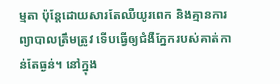ម្មតា ប៉ុន្តែដោយសារតែឈឺយូរពេក និងគ្មានការព្យាបាលត្រឹមត្រូវ ទើបធ្វើឲ្យជំងឺភ្នែករបស់គាត់កាន់តែធ្ងន់។ នៅក្នុង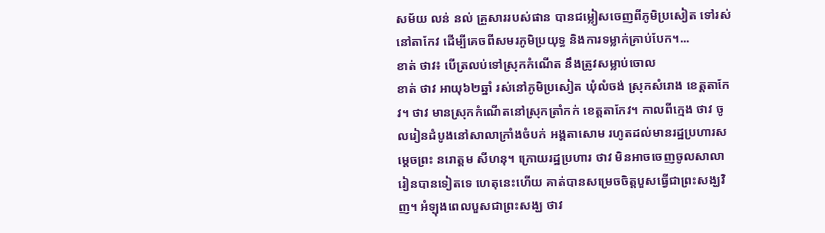សម័យ លន់ នល់ គ្រួសាររបស់ផាន បានជម្លៀសចេញពីភូមិប្រសៀត ទៅរស់នៅតាកែវ ដើម្បីគេចពីសមរភូមិប្រយុទ្ធ និងការទម្លាក់គ្រាប់បែក។...
ខាត់ ថាវ៖ បើត្រលប់ទៅស្រុកកំណើត នឹងត្រូវសម្លាប់ចោល
ខាត់ ថាវ អាយុ៦២ឆ្នាំ រស់នៅភូមិប្រសៀត ឃុំលំចង់ ស្រុកសំរោង ខេត្តតាកែវ។ ថាវ មានស្រុកកំណើតនៅស្រុកត្រាំកក់ ខេត្តតាកែវ។ កាលពីក្មេង ថាវ ចូលរៀនដំបូងនៅសាលាក្រាំងចំបក់ អង្គតាសោម រហូតដល់មានរដ្ឋប្រហារសម្ដេចព្រះ នរោត្តម សីហនុ។ ក្រោយរដ្ឋប្រហារ ថាវ មិនអាចចេញចូលសាលារៀនបានទៀតទេ ហេតុនេះហើយ គាត់បានសម្រេចចិត្តបួសធ្វើជាព្រះសង្ឃវិញ។ អំឡុងពេលបួសជាព្រះសង្ឃ ថាវ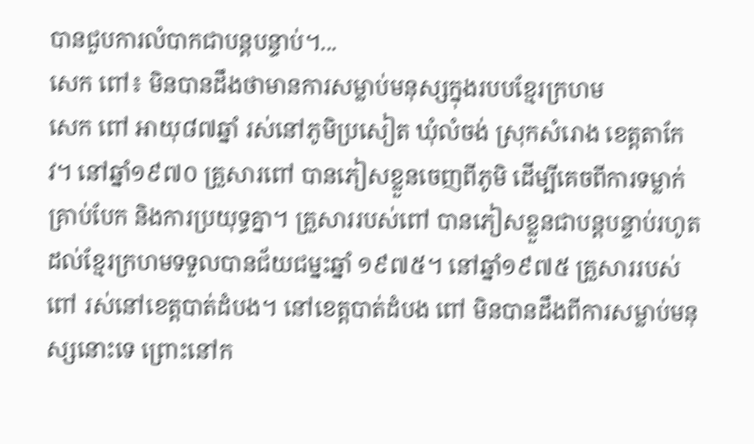បានជួបការលំបាកជាបន្តបន្ទាប់។...
សេក ពៅ៖ មិនបានដឹងថាមានការសម្លាប់មនុស្សក្នុងរបបខ្មែរក្រហម
សេក ពៅ អាយុ៨៧ឆ្នាំ រស់នៅភូមិប្រសៀត ឃុំលំចង់ ស្រុកសំរោង ខេត្តតាកែវ។ នៅឆ្នាំ១៩៧០ គ្រួសារពៅ បានភៀសខ្លួនចេញពីភូមិ ដើម្បីគេចពីការទម្លាក់គ្រាប់បែក និងការប្រយុទ្ធគ្នា។ គ្រួសាររបស់ពៅ បានភៀសខ្លួនជាបន្តបន្ទាប់រហូតដល់ខ្មែរក្រហមទទួលបានជ័យជម្នះឆ្នាំ ១៩៧៥។ នៅឆ្នាំ១៩៧៥ គ្រួសាររបស់ពៅ រស់នៅខេត្តបាត់ដំបង។ នៅខេត្តបាត់ដំបង ពៅ មិនបានដឹងពីការសម្លាប់មនុស្សនោះទេ ព្រោះនៅក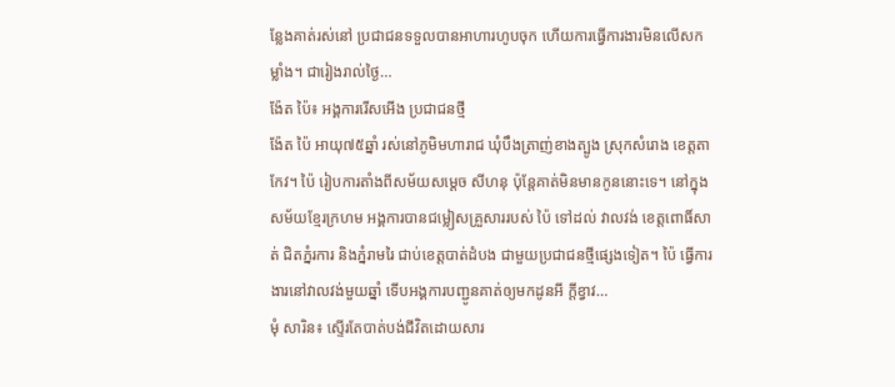ន្លែងគាត់រស់នៅ ប្រជាជនទទួលបានអាហារហូបចុក ហើយការធ្វើការងារមិនលើសកម្លាំង។ ជារៀងរាល់ថ្ងៃ...
ង៉ែត ប៉ៃ៖ អង្គការរើសអើង ប្រជាជនថ្មី
ង៉ែត ប៉ៃ អាយុ៧៥ឆ្នាំ រស់នៅភូមិមហារាជ ឃុំបឹងត្រាញ់ខាងត្បូង ស្រុកសំរោង ខេត្តតាកែវ។ ប៉ៃ រៀបការតាំងពីសម័យសម្ដេច សីហនុ ប៉ុន្តែគាត់មិនមានកូននោះទេ។ នៅក្នុងសម័យខ្មែរក្រហម អង្គការបានជម្លៀសគ្រួសាររបស់ ប៉ៃ ទៅដល់ វាលវង់ ខេត្តពោធិ៍សាត់ ជិតភ្នំរការ និងភ្នំរាមរៃ ជាប់ខេត្តបាត់ដំបង ជាមួយប្រជាជនថ្មីផ្សេងទៀត។ ប៉ៃ ធ្វើការងារនៅវាលវង់មួយឆ្នាំ ទើបអង្គការបញ្ជូនគាត់ឲ្យមកដូនអី ក្ដីខ្វាវ...
មុំ សារិន៖ ស្ទើរតែបាត់បង់ជីវិតដោយសារ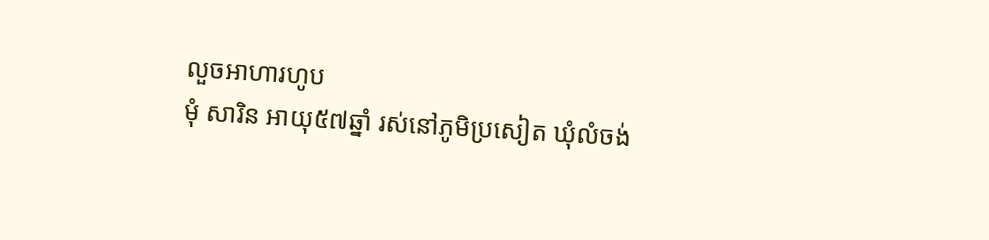លួចអាហារហូប
មុំ សារិន អាយុ៥៧ឆ្នាំ រស់នៅភូមិប្រសៀត ឃុំលំចង់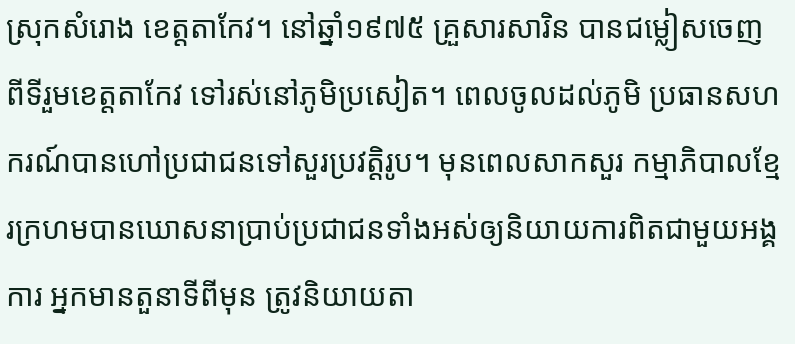ស្រុកសំរោង ខេត្តតាកែវ។ នៅឆ្នាំ១៩៧៥ គ្រួសារសារិន បានជម្លៀសចេញពីទីរួមខេត្តតាកែវ ទៅរស់នៅភូមិប្រសៀត។ ពេលចូលដល់ភូមិ ប្រធានសហករណ៍បានហៅប្រជាជនទៅសួរប្រវត្តិរូប។ មុនពេលសាកសួរ កម្មាភិបាលខ្មែរក្រហមបានឃោសនាប្រាប់ប្រជាជនទាំងអស់ឲ្យនិយាយការពិតជាមួយអង្គការ អ្នកមានតួនាទីពីមុន ត្រូវនិយាយតា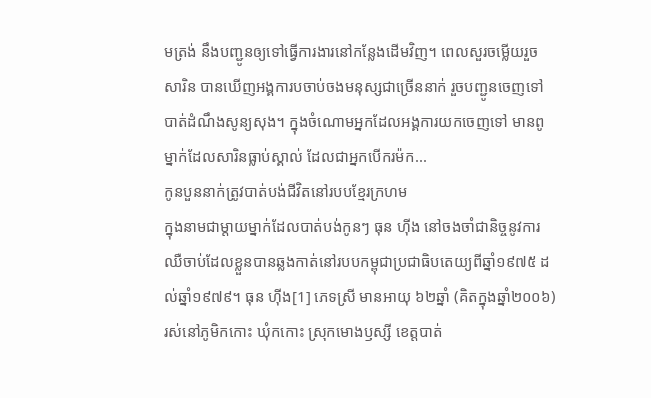មត្រង់ នឹងបញ្ជូនឲ្យទៅធ្វើការងារនៅកន្លែងដើមវិញ។ ពេលសួរចម្លើយរួច សារិន បានឃើញអង្គការបចាប់ចងមនុស្សជាច្រើននាក់ រួចបញ្ជូនចេញទៅបាត់ដំណឹងសូន្យសុង។ ក្នុងចំណោមអ្នកដែលអង្គការយកចេញទៅ មានពូម្នាក់ដែលសារិនធ្លាប់ស្គាល់ ដែលជាអ្នកបើករម៉ក...
កូនបួននាក់ត្រូវបាត់បង់ជីវិតនៅរបបខ្មែរក្រហម
ក្នុងនាមជាម្តាយម្នាក់ដែលបាត់បង់កូនៗ ធុន ហ៊ីង នៅចងចាំជានិច្ចនូវការឈឺចាប់ដែលខ្លួនបានឆ្លងកាត់នៅរបបកម្ពុជាប្រជាធិបតេយ្យពីឆ្នាំ១៩៧៥ ដល់ឆ្នាំ១៩៧៩។ ធុន ហ៊ីង[1] ភេទស្រី មានអាយុ ៦២ឆ្នាំ (គិតក្នុងឆ្នាំ២០០៦) រស់នៅភូមិកកោះ ឃុំកកោះ ស្រុកមោងឫស្សី ខេត្តបាត់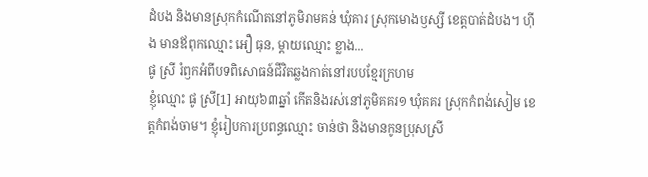ដំបង និងមានស្រុកកំណើតនៅភូមិរាមគន់ ឃុំគារ ស្រុកមោងឫស្សី ខេត្តបាត់ដំបង។ ហ៊ីង មានឪពុកឈ្មោះ អឿ ធុន, ម្ដាយឈ្មោះ ខ្លាង...
ផូ ស្រី រំឭកអំពីបទពិសោធន៍ជីវិតឆ្លងកាត់នៅរបបខ្មែរក្រហម
ខ្ញុំឈ្មោះ ផូ ស្រី[1] អាយុ៦៣ឆ្នាំ កើតនិងរស់នៅភូមិគគរ១ ឃុំគគរ ស្រុកកំពង់សៀម ខេត្តកំពង់ចាម។ ខ្ញុំរៀបការប្រពន្ធឈ្មោះ ចាន់ថា និងមានកូនប្រុសស្រី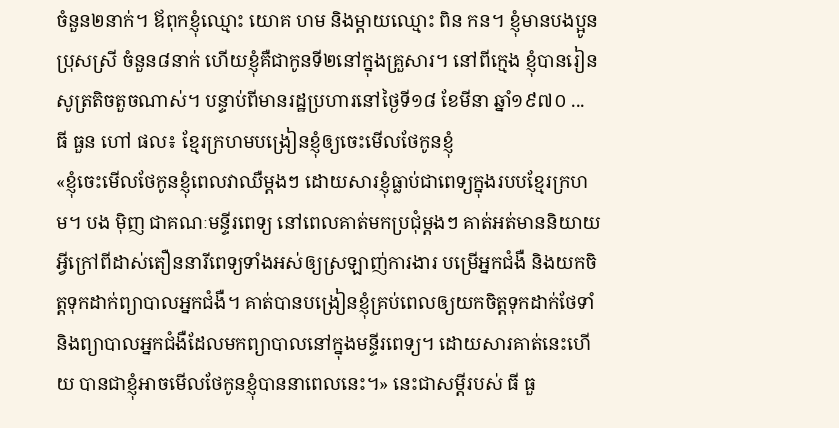ចំនួន២នាក់។ ឪពុកខ្ញុំឈ្មោះ យោគ ហម និងម្ដាយឈ្មោះ ពិន កន។ ខ្ញុំមានបងប្អូនប្រុសស្រី ចំនួន៨នាក់ ហើយខ្ញុំគឺជាកូនទី២នៅក្នុងគ្រួសារ។ នៅពីក្មេង ខ្ញុំបានរៀនសូត្រតិចតួចណាស់។ បន្ទាប់ពីមានរដ្ឋប្រហារនៅថ្ងៃទី១៨ ខែមីនា ឆ្នាំ១៩៧០ ...
ធី ធួន ហៅ ផល៖ ខ្មែរក្រហមបង្រៀនខ្ញុំឲ្យចេះមើលថែកូនខ្ញុំ
«ខ្ញុំចេះមើលថែកូនខ្ញុំពេលវាឈឺម្តងៗ ដោយសារខ្ញុំធ្លាប់ជាពេទ្យក្នុងរបបខ្មែរក្រហម។ បង ម៉ិញ ជាគណៈមន្ទីរពេទ្យ នៅពេលគាត់មកប្រជុំម្តងៗ គាត់អត់មាននិយាយអ្វីក្រៅពីដាស់តឿននារីពេទ្យទាំងអស់ឲ្យស្រឡាញ់ការងារ បម្រើអ្នកជំងឺ និងយកចិត្តទុកដាក់ព្យាបាលអ្នកជំងឺ។ គាត់បានបង្រៀនខ្ញុំគ្រប់ពេលឲ្យយកចិត្តទុកដាក់ថែទាំ និងព្យាបាលអ្នកជំងឺដែលមកព្យាបាលនៅក្នុងមន្ទីរពេទ្យ។ ដោយសារគាត់នេះហើយ បានជាខ្ញុំអាចមើលថែកូនខ្ញុំបាននាពេលនេះ។» នេះជាសម្តីរបស់ ធី ធួ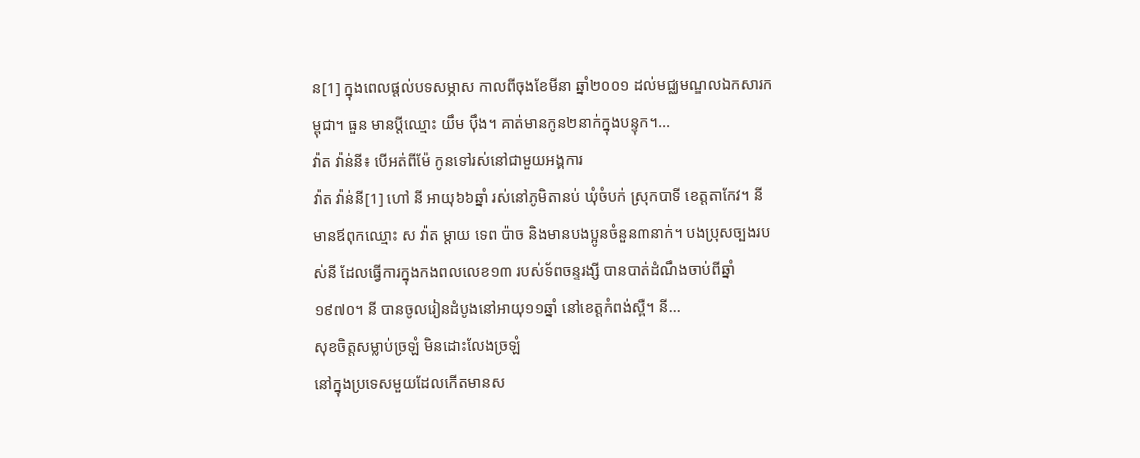ន[1] ក្នុងពេលផ្តល់បទសម្ភាស កាលពីចុងខែមីនា ឆ្នាំ២០០១ ដល់មជ្ឈមណ្ឌលឯកសារកម្ពុជា។ ធួន មានប្តីឈ្មោះ យឹម ប៉ឹង។ គាត់មានកូន២នាក់ក្នុងបន្ទុក។...
វ៉ាត វ៉ាន់នី៖ បើអត់ពីម៉ែ កូនទៅរស់នៅជាមួយអង្គការ
វ៉ាត វ៉ាន់នី[1] ហៅ នី អាយុ៦៦ឆ្នាំ រស់នៅភូមិតានប់ ឃុំចំបក់ ស្រុកបាទី ខេត្តតាកែវ។ នី មានឪពុកឈ្មោះ ស វ៉ាត ម្ដាយ ទេព ប៉ាច និងមានបងប្អូនចំនួន៣នាក់។ បងប្រុសច្បងរបស់នី ដែលធ្វើការក្នុងកងពលលេខ១៣ របស់ទ័ពចន្ទរង្សី បានបាត់ដំណឹងចាប់ពីឆ្នាំ១៩៧០។ នី បានចូលរៀនដំបូងនៅអាយុ១១ឆ្នាំ នៅខេត្តកំពង់ស្ពឺ។ នី...
សុខចិត្តសម្លាប់ច្រឡំ មិនដោះលែងច្រឡំ
នៅក្នុងប្រទេសមួយដែលកើតមានស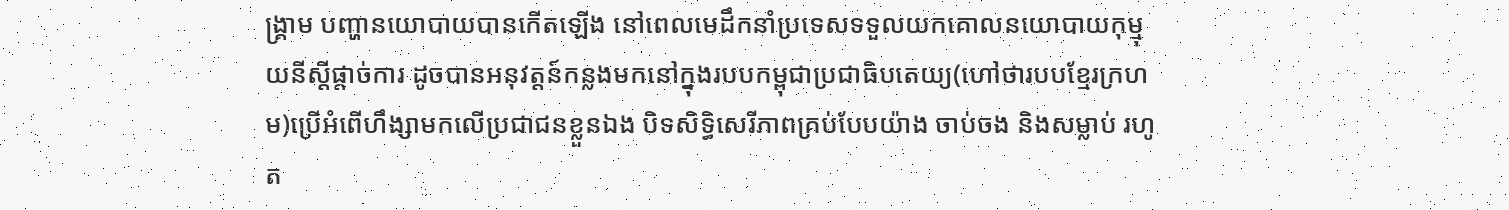ង្រ្គាម បញ្ហានយោបាយបានកើតឡើង នៅពេលមេដឹកនាំប្រទេសទទួលយកគោលនយោបាយកុម្មុយនីស្តីផ្តាច់ការ ដូចបានអនុវត្តន៍កន្លងមកនៅក្នុងរបបកម្ពុជាប្រជាធិបតេយ្យ(ហៅថារបបខ្មែរក្រហម)ប្រើអំពើហឹង្សាមកលើប្រជាជនខ្លួនឯង បិទសិទិ្ធសេរីភាពគ្រប់បែបយ៉ាង ចាប់ចង និងសម្លាប់ រហូត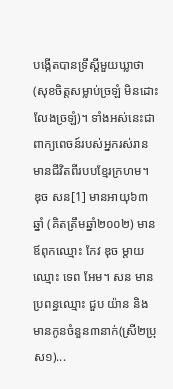បង្កើតបានទ្រឹស្តីមួយឃ្លាថា(សុខចិត្តសម្លាប់ច្រឡំ មិនដោះលែងច្រឡំ)។ ទាំងអស់នេះជាពាក្យពេចន៍របស់អ្នករស់រានមានជីវិតពីរបបខ្មែរក្រហម។ ឌុច សន[1] មានអាយុ៦៣ឆ្នាំ (គិតត្រឹមឆ្នាំ២០០២) មានឪពុកឈ្មោះ កែវ ឌុច ម្តាយឈ្មោះ ទេព អែម។ សន មានប្រពន្ធឈ្មោះ ជួប យ៉ាន និងមានកូនចំនួន៣នាក់(ស្រី២ប្រុស១)...